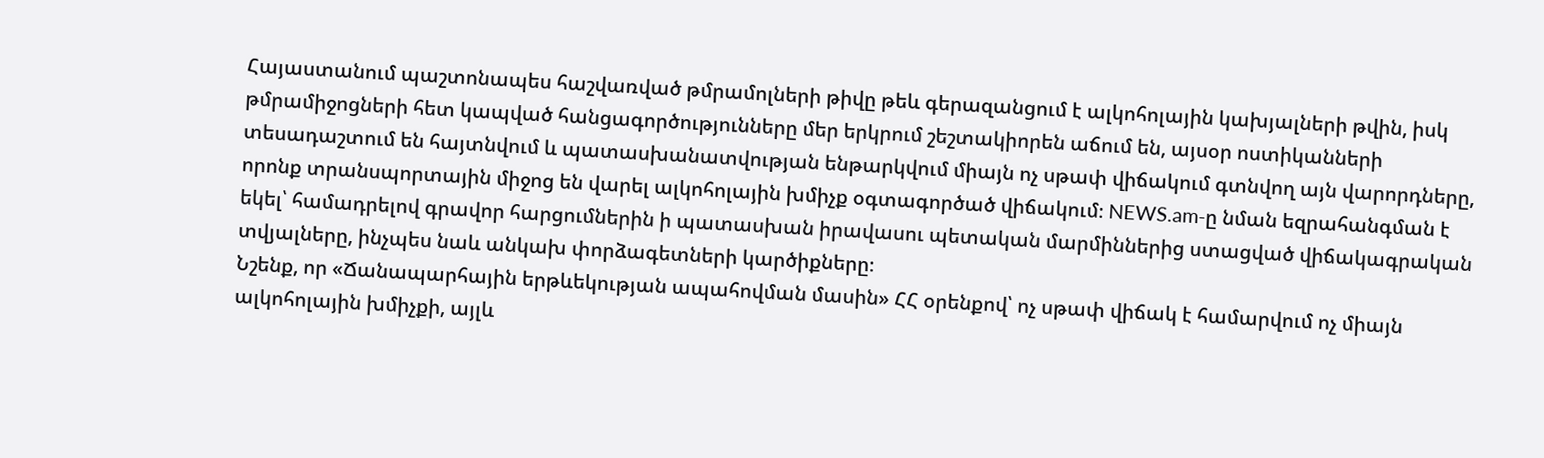Հայաստանում պաշտոնապես հաշվառված թմրամոլների թիվը թեև գերազանցում է ալկոհոլային կախյալների թվին, իսկ թմրամիջոցների հետ կապված հանցագործությունները մեր երկրում շեշտակիորեն աճում են, այսօր ոստիկանների տեսադաշտում են հայտնվում և պատասխանատվության ենթարկվում միայն ոչ սթափ վիճակում գտնվող այն վարորդները, որոնք տրանսպորտային միջոց են վարել ալկոհոլային խմիչք օգտագործած վիճակում։ NEWS.am-ը նման եզրահանգման է եկել՝ համադրելով գրավոր հարցումներին ի պատասխան իրավասու պետական մարմիններից ստացված վիճակագրական տվյալները, ինչպես նաև անկախ փորձագետների կարծիքները։
Նշենք, որ «Ճանապարհային երթևեկության ապահովման մասին» ՀՀ օրենքով՝ ոչ սթափ վիճակ է համարվում ոչ միայն ալկոհոլային խմիչքի, այլև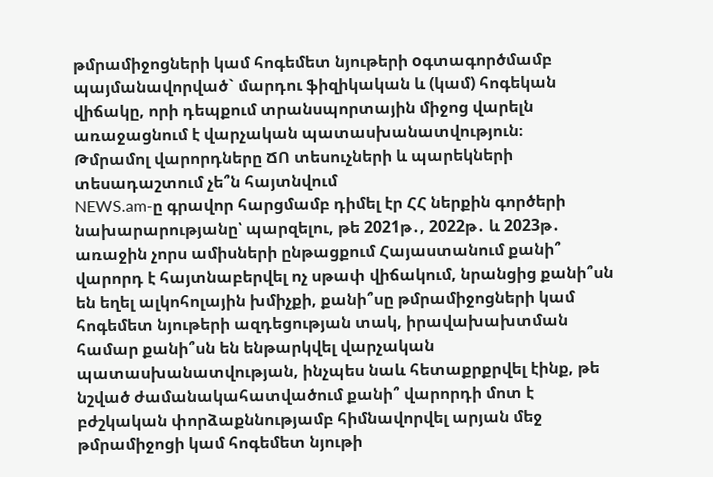թմրամիջոցների կամ հոգեմետ նյութերի oգտագործմամբ պայմանավորված` մարդու ֆիզիկական և (կամ) հոգեկան վիճակը, որի դեպքում տրանսպորտային միջոց վարելն առաջացնում է վարչական պատասխանատվություն։
Թմրամոլ վարորդները ՃՈ տեսուչների և պարեկների տեսադաշտում չե՞ն հայտնվում
NEWS.am-ը գրավոր հարցմամբ դիմել էր ՀՀ ներքին գործերի նախարարությանը՝ պարզելու, թե 2021թ․, 2022թ․ և 2023թ․ առաջին չորս ամիսների ընթացքում Հայաստանում քանի՞ վարորդ է հայտնաբերվել ոչ սթափ վիճակում, նրանցից քանի՞սն են եղել ալկոհոլային խմիչքի, քանի՞սը թմրամիջոցների կամ հոգեմետ նյութերի ազդեցության տակ, իրավախախտման համար քանի՞սն են ենթարկվել վարչական պատասխանատվության, ինչպես նաև հետաքրքրվել էինք, թե նշված ժամանակահատվածում քանի՞ վարորդի մոտ է բժշկական փորձաքննությամբ հիմնավորվել արյան մեջ թմրամիջոցի կամ հոգեմետ նյութի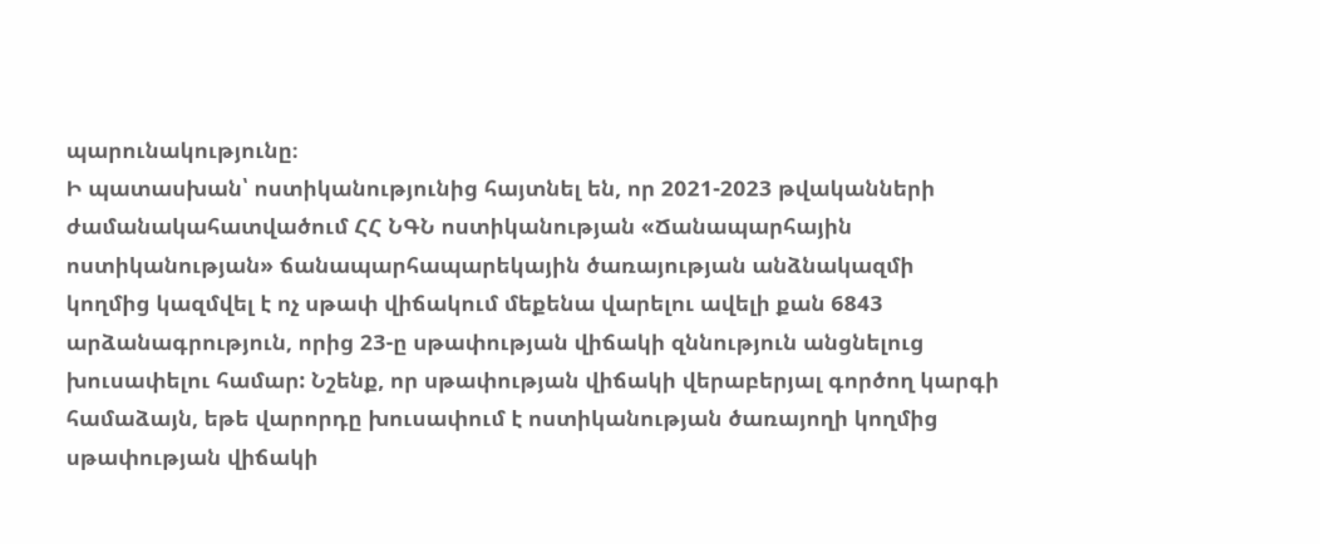պարունակությունը։
Ի պատասխան՝ ոստիկանությունից հայտնել են, որ 2021-2023 թվականների ժամանակահատվածում ՀՀ ՆԳՆ ոստիկանության «Ճանապարհային ոստիկանության» ճանապարհապարեկային ծառայության անձնակազմի կողմից կազմվել է ոչ սթափ վիճակում մեքենա վարելու ավելի քան 6843 արձանագրություն, որից 23-ը սթափության վիճակի զննություն անցնելուց խուսափելու համար: Նշենք, որ սթափության վիճակի վերաբերյալ գործող կարգի համաձայն, եթե վարորդը խուսափում է ոստիկանության ծառայողի կողմից սթափության վիճակի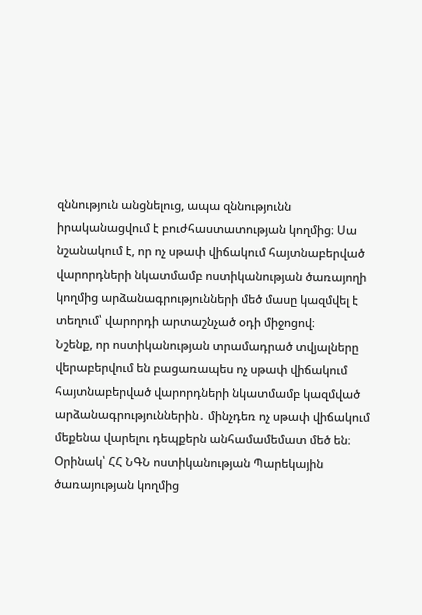զննություն անցնելուց, ապա զննությունն իրականացվում է բուժհաստատության կողմից։ Սա նշանակում է, որ ոչ սթափ վիճակում հայտնաբերված վարորդների նկատմամբ ոստիկանության ծառայողի կողմից արձանագրությունների մեծ մասը կազմվել է տեղում՝ վարորդի արտաշնչած օդի միջոցով։
Նշենք, որ ոստիկանության տրամադրած տվյալները վերաբերվում են բացառապես ոչ սթափ վիճակում հայտնաբերված վարորդների նկատմամբ կազմված արձանագրություններին․ մինչդեռ ոչ սթափ վիճակում մեքենա վարելու դեպքերն անհամամեմատ մեծ են։
Օրինակ՝ ՀՀ ՆԳՆ ոստիկանության Պարեկային ծառայության կողմից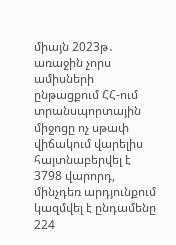միայն 2023թ․ առաջին չորս ամիսների ընթացքում ՀՀ-ում տրանսպորտային միջոցը ոչ սթափ վիճակում վարելիս հայտնաբերվել է 3798 վարորդ, մինչդեռ արդյունքում կազմվել է ընդամենը 224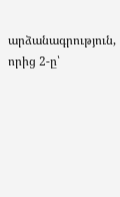արձանագրություն, որից 2-ը՝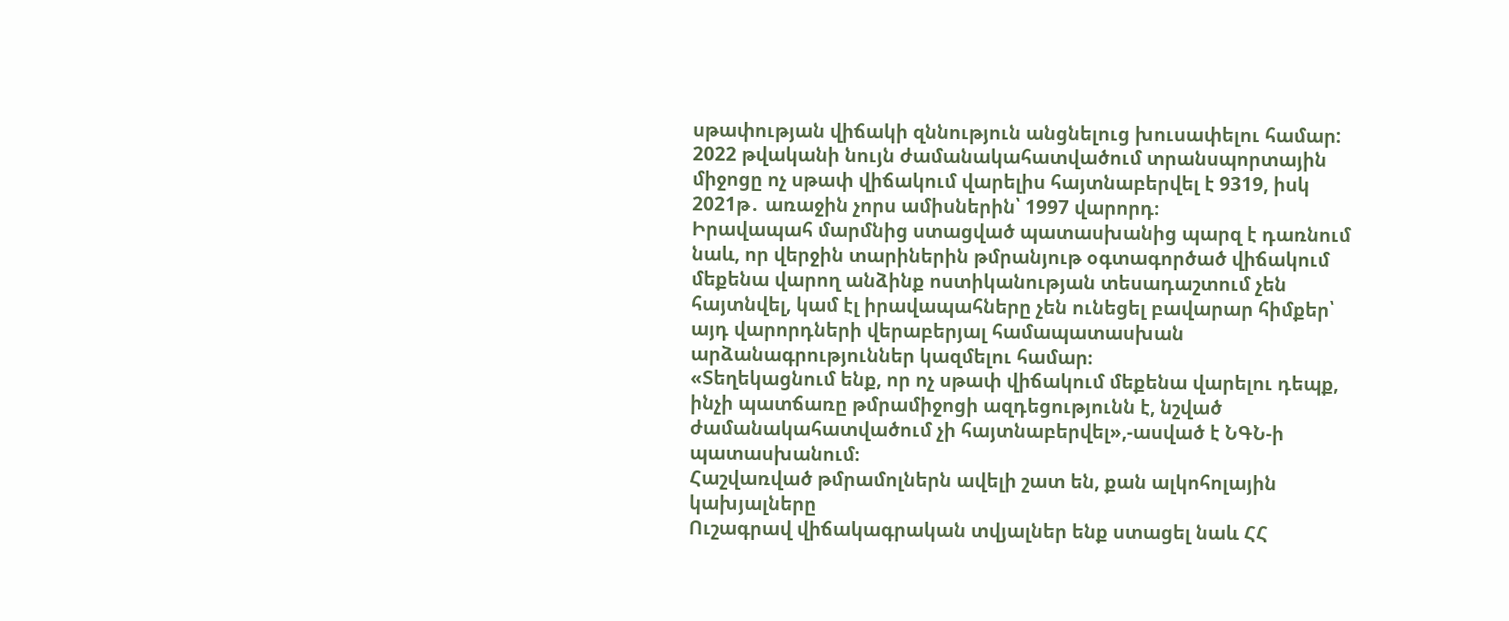սթափության վիճակի զննություն անցնելուց խուսափելու համար: 2022 թվականի նույն ժամանակահատվածում տրանսպորտային միջոցը ոչ սթափ վիճակում վարելիս հայտնաբերվել է 9319, իսկ 2021թ․ առաջին չորս ամիսներին՝ 1997 վարորդ։
Իրավապահ մարմնից ստացված պատասխանից պարզ է դառնում նաև, որ վերջին տարիներին թմրանյութ օգտագործած վիճակում մեքենա վարող անձինք ոստիկանության տեսադաշտում չեն հայտնվել, կամ էլ իրավապահները չեն ունեցել բավարար հիմքեր՝ այդ վարորդների վերաբերյալ համապատասխան արձանագրություններ կազմելու համար։
«Տեղեկացնում ենք, որ ոչ սթափ վիճակում մեքենա վարելու դեպք, ինչի պատճառը թմրամիջոցի ազդեցությունն է, նշված ժամանակահատվածում չի հայտնաբերվել»,-ասված է ՆԳՆ-ի պատասխանում։
Հաշվառված թմրամոլներն ավելի շատ են, քան ալկոհոլային կախյալները
Ուշագրավ վիճակագրական տվյալներ ենք ստացել նաև ՀՀ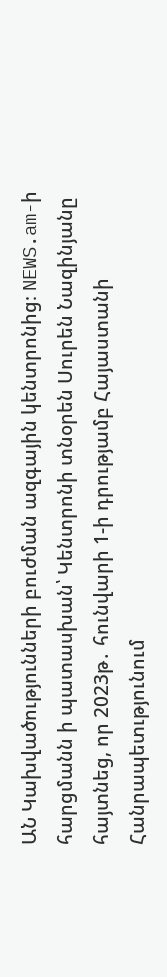ԱՆ Կախվածությունների բուժման ազգային կենտրոնից։ NEWS.am-ի հարցմանն ի պատասխան՝ Կենտրոնի տնօրեն Սուրեն Նազինյանը հայտնեց, որ 2023թ․ հունվարի 1-ի դրությամբ Հայաստանի Հանրապետւթյունում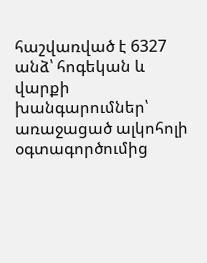հաշվառված է 6327 անձ՝ հոգեկան և վարքի խանգարումներ՝ առաջացած ալկոհոլի օգտագործումից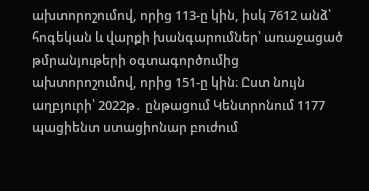ախտորոշումով, որից 113-ը կին, իսկ 7612 անձ՝ հոգեկան և վարքի խանգարումներ՝ առաջացած թմրանյութերի օգտագործումից ախտորոշումով, որից 151-ը կին։ Ըստ նույն աղբյուրի՝ 2022թ․ ընթացում Կենտրոնում 1177 պացիենտ ստացիոնար բուժում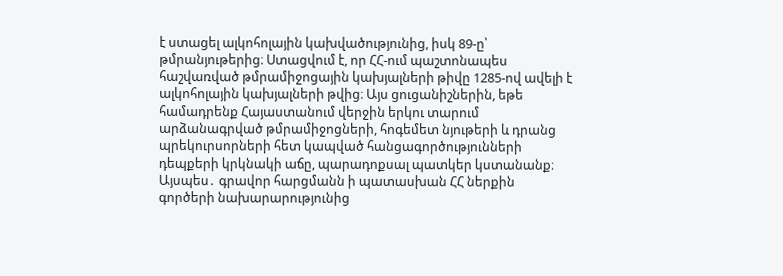է ստացել ալկոհոլային կախվածությունից, իսկ 89-ը՝ թմրանյութերից։ Ստացվում է, որ ՀՀ-ում պաշտոնապես հաշվառված թմրամիջոցային կախյալների թիվը 1285-ով ավելի է ալկոհոլային կախյալների թվից։ Այս ցուցանիշներին, եթե համադրենք Հայաստանում վերջին երկու տարում արձանագրված թմրամիջոցների, հոգեմետ նյութերի և դրանց պրեկուրսորների հետ կապված հանցագործությունների դեպքերի կրկնակի աճը, պարադոքսալ պատկեր կստանանք։
Այսպես․ գրավոր հարցմանն ի պատասխան ՀՀ ներքին գործերի նախարարությունից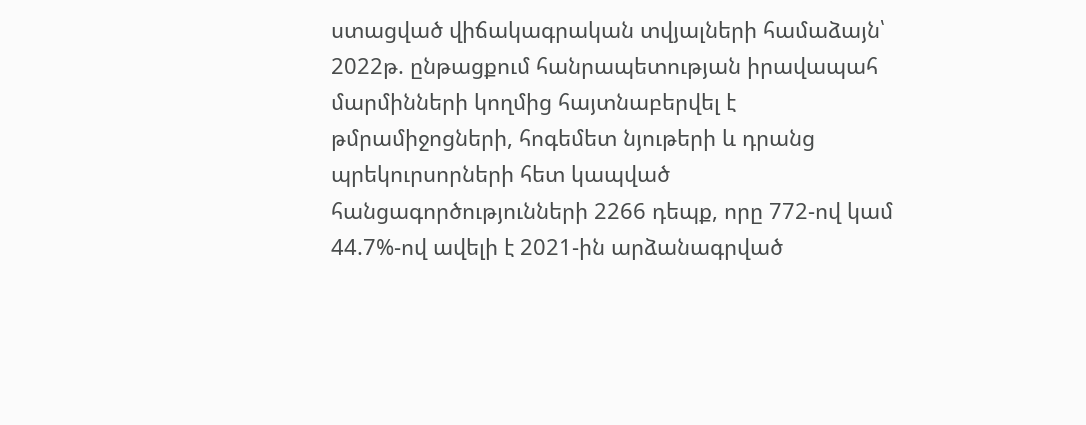ստացված վիճակագրական տվյալների համաձայն՝ 2022թ. ընթացքում հանրապետության իրավապահ մարմինների կողմից հայտնաբերվել է թմրամիջոցների, հոգեմետ նյութերի և դրանց պրեկուրսորների հետ կապված հանցագործությունների 2266 դեպք, որը 772-ով կամ 44.7%-ով ավելի է 2021-ին արձանագրված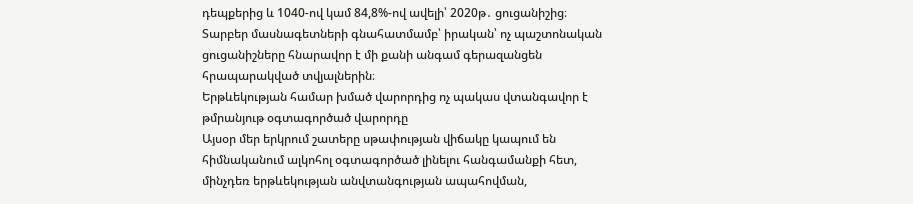դեպքերից և 1040-ով կամ 84,8%-ով ավելի՝ 2020թ․ ցուցանիշից։
Տարբեր մասնագետների գնահատմամբ՝ իրական՝ ոչ պաշտոնական ցուցանիշները հնարավոր է մի քանի անգամ գերազանցեն հրապարակված տվյալներին։
Երթևեկության համար խմած վարորդից ոչ պակաս վտանգավոր է թմրանյութ օգտագործած վարորդը
Այսօր մեր երկրում շատերը սթափության վիճակը կապում են հիմնականում ալկոհոլ օգտագործած լինելու հանգամանքի հետ, մինչդեռ երթևեկության անվտանգության ապահովման,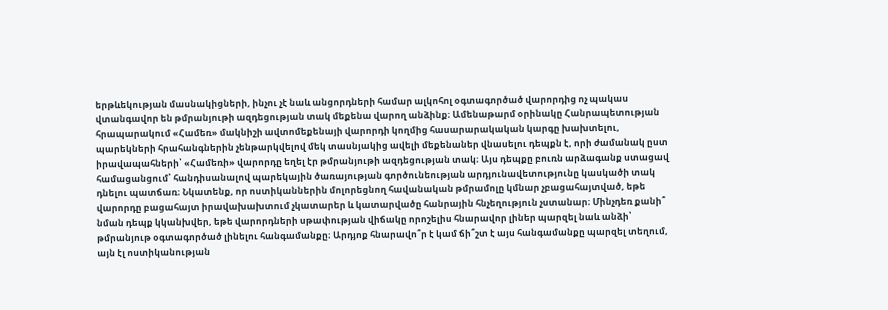երթևեկության մասնակիցների, ինչու չէ նաև անցորդների համար ալկոհոլ օգտագործած վարորդից ոչ պակաս վտանգավոր են թմրանյութի ազդեցության տակ մեքենա վարող անձինք։ Ամենաթարմ օրինակը Հանրապետության հրապարակում «Համեռ» մակնիշի ավտոմեքենայի վարորդի կողմից հասարարակական կարգը խախտելու, պարեկների հրահանգներին չենթարկվելով մեկ տասնյակից ավելի մեքենաներ վնասելու դեպքն է, որի ժամանակ ըստ իրավապահների՝ «Համեռի» վարորդը եղել էր թմրանյութի ազդեցության տակ։ Այս դեպքը բուռն արձագանք ստացավ համացանցում՝ հանդիսանալով պարեկային ծառայության գործունեության արդյունավետությունը կասկածի տակ դնելու պատճառ։ Նկատենք, որ ոստիկաններին մոլորեցնող հավանական թմրամոլը կմնար չբացահայտված, եթե վարորդը բացահայտ իրավախախտում չկատարեր և կատարվածը հանրային հնչեղություն չստանար։ Մինչդեռ քանի՞ նման դեպք կկանխվեր, եթե վարորդների սթափության վիճակը որոշելիս հնարավոր լիներ պարզել նաև անձի՝ թմրանյութ օգտագործած լինելու հանգամանքը։ Արդյոք հնարավո՞ր է կամ ճի՞շտ է այս հանգամանքը պարզել տեղում, այն էլ ոստիկանության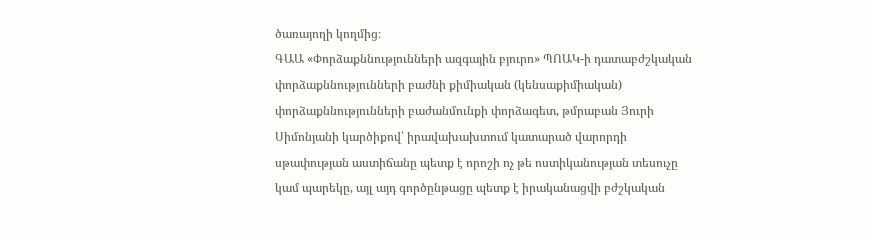ծառայողի կողմից։
ԳԱԱ «Փորձաքննությունների ազգային բյուրո» ՊՈԱԿ-ի դատաբժշկական փորձաքննությունների բաժնի քիմիական (կենսաքիմիական) փորձաքննությունների բաժանմունքի փորձագետ, թմրաբան Յուրի Սիմոնյանի կարծիքով՝ իրավախախտում կատարած վարորդի սթափության աստիճանը պետք է որոշի ոչ թե ոստիկանության տեսուչը կամ պարեկը, այլ այդ գործընթացը պետք է իրականացվի բժշկական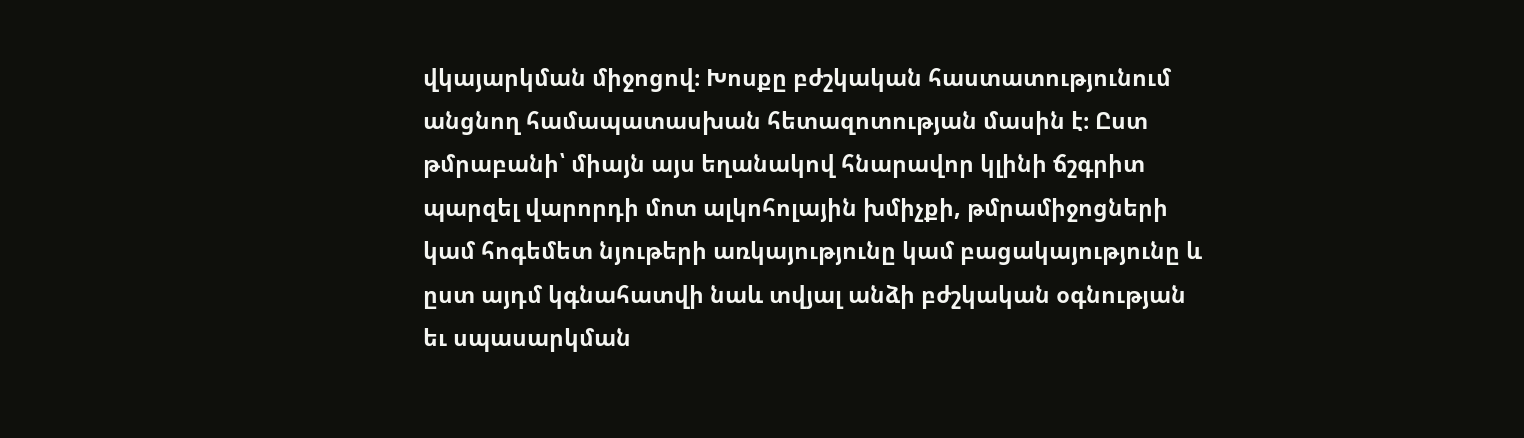վկայարկման միջոցով։ Խոսքը բժշկական հաստատությունում անցնող համապատասխան հետազոտության մասին է։ Ըստ թմրաբանի՝ միայն այս եղանակով հնարավոր կլինի ճշգրիտ պարզել վարորդի մոտ ալկոհոլային խմիչքի, թմրամիջոցների կամ հոգեմետ նյութերի առկայությունը կամ բացակայությունը և ըստ այդմ կգնահատվի նաև տվյալ անձի բժշկական օգնության եւ սպասարկման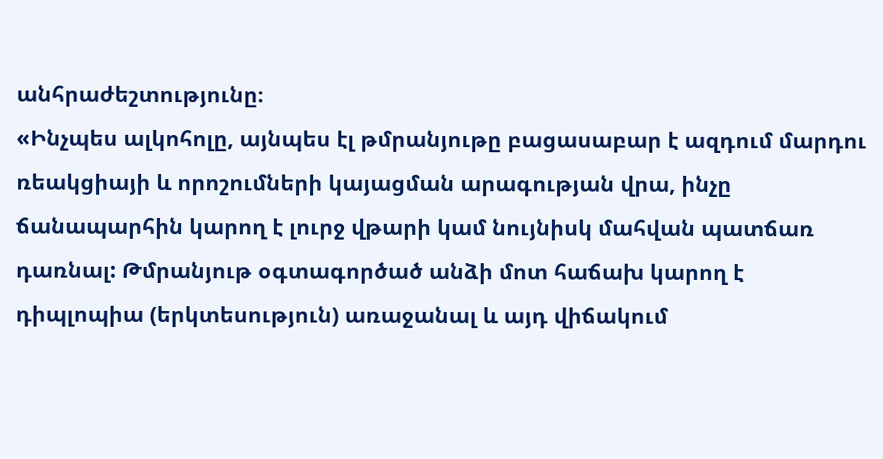անհրաժեշտությունը։
«Ինչպես ալկոհոլը, այնպես էլ թմրանյութը բացասաբար է ազդում մարդու ռեակցիայի և որոշումների կայացման արագության վրա, ինչը ճանապարհին կարող է լուրջ վթարի կամ նույնիսկ մահվան պատճառ դառնալ: Թմրանյութ օգտագործած անձի մոտ հաճախ կարող է դիպլոպիա (երկտեսություն) առաջանալ և այդ վիճակում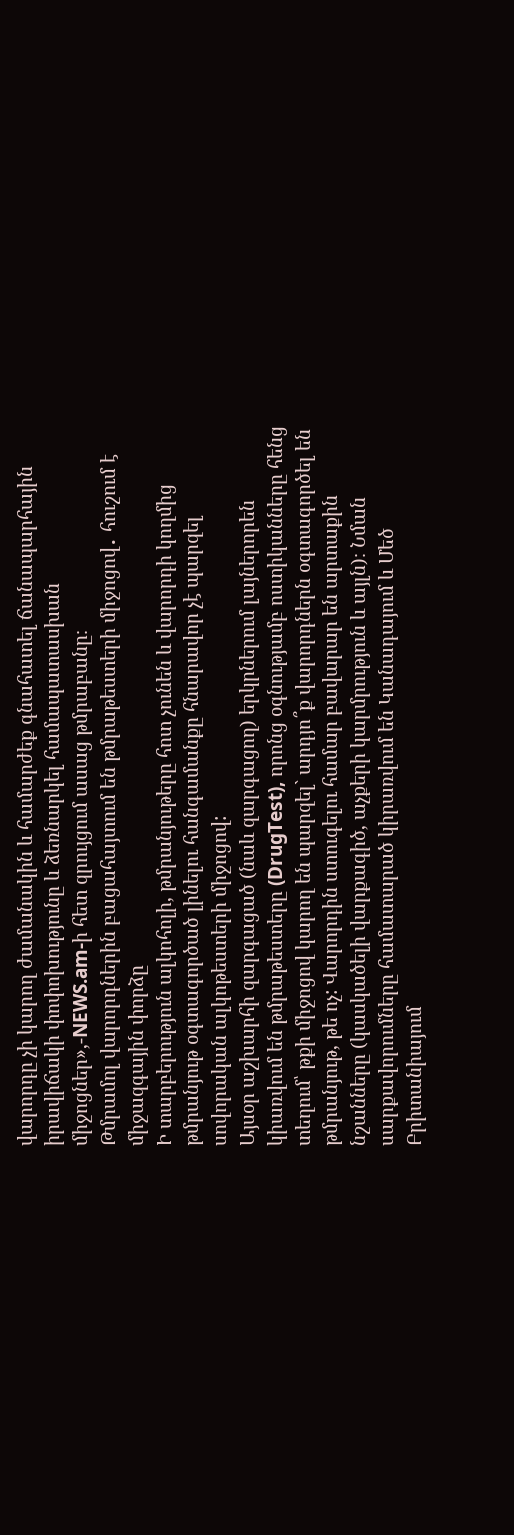վարորդը չի կարող ժամանակին և համարժեք գնահատել ճանապարհային իրավիճակի փոփոխությունը և ձեռնարկել համապատասխան միջոցներ»,-NEWS.am-ի հետ զրույցում ասաց թմրաբանը։
Թմրամոլ վարորդներին բացահայտում են թմրաթեստերի միջոցով․ հուշում է միջազգային փորձը
Ի տարբերություն ալկոհոլի, թմրանյութերը հոտ չունեն և վարորդի կողմից թմրանյութ օգտագործած լինելու հանգամանքը հնարավոր չէ պարզել սովորական ալկոթեստերի միջոցով:
Այսօր աշխարհի զարգացած (նաև զարգացող) երկրներում լայներորեն կիառվում են թմրաթեստերը (DrugTest), որոնց օգնությամբ ոստիկանները հենց տեղում՝ թքի միջոցով կարող են պարզել` արդյո՞ք վարորդներն օգտագործել են թմրանյութ, թե ոչ: Վարորդին ստուգելու համար բավարար են արտաքին նշանները (կասկածելի վարքագիծ, աչքերի կարմրություն և այլն)։ Նման սարքավորումները համատարած կիրառվում են Կանադայում և Մեծ Բրիտանիայում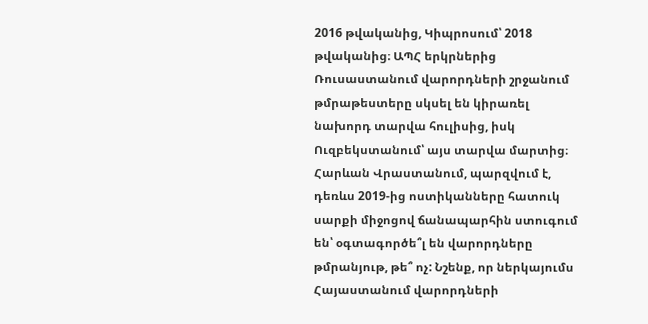2016 թվականից, Կիպրոսում՝ 2018 թվականից։ ԱՊՀ երկրներից Ռուսաստանում վարորդների շրջանում թմրաթեստերը սկսել են կիրառել նախորդ տարվա հուլիսից, իսկ Ուզբեկստանում՝ այս տարվա մարտից։ Հարևան Վրաստանում, պարզվում է, դեռևս 2019-ից ոստիկանները հատուկ սարքի միջոցով ճանապարհին ստուգում են՝ օգտագործե՞լ են վարորդները թմրանյութ, թե՞ ոչ: Նշենք, որ ներկայումս Հայաստանում վարորդների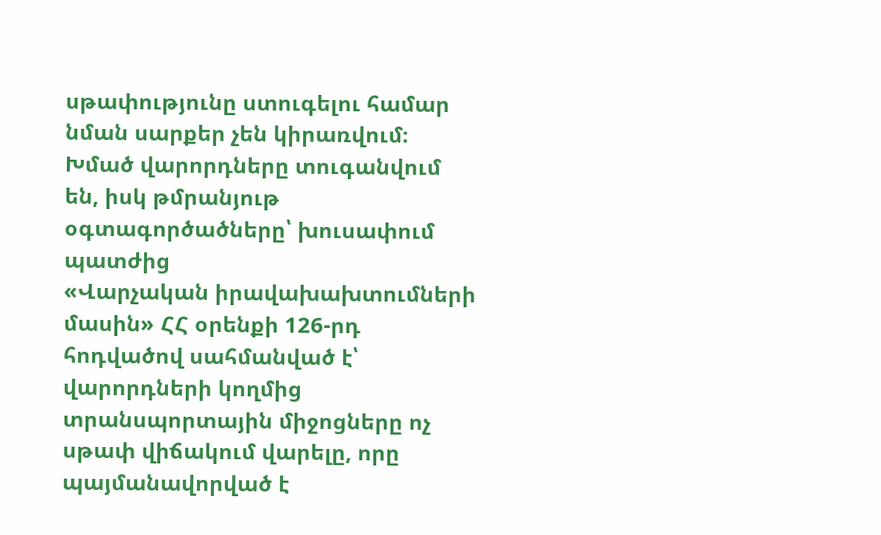սթափությունը ստուգելու համար նման սարքեր չեն կիրառվում։
Խմած վարորդները տուգանվում են, իսկ թմրանյութ օգտագործածները՝ խուսափում պատժից
«Վարչական իրավախախտումների մասին» ՀՀ օրենքի 126-րդ հոդվածով սահմանված է՝ վարորդների կողմից տրանսպորտային միջոցները ոչ սթափ վիճակում վարելը, որը պայմանավորված է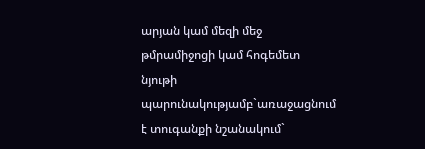արյան կամ մեզի մեջ թմրամիջոցի կամ հոգեմետ նյութի պարունակությամբ`առաջացնում է տուգանքի նշանակում`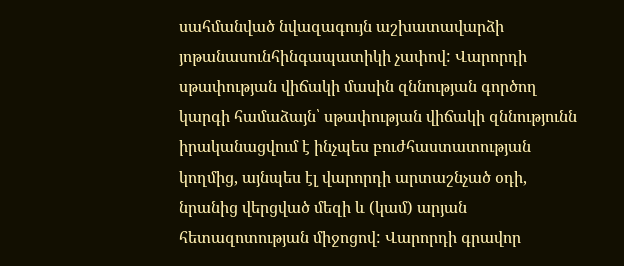սահմանված նվազագույն աշխատավարձի յոթանասունհինգապատիկի չափով: Վարորդի սթափության վիճակի մասին զննության գործող կարգի համաձայն՝ սթափության վիճակի զննությունն իրականացվում է ինչպես բուժհաստատության կողմից, այնպես էլ վարորդի արտաշնչած օդի, նրանից վերցված մեզի և (կամ) արյան հետազոտության միջոցով: Վարորդի գրավոր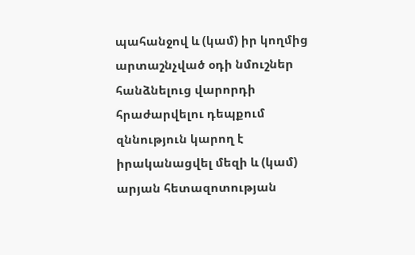պահանջով և (կամ) իր կողմից արտաշնչված օդի նմուշներ հանձնելուց վարորդի հրաժարվելու դեպքում զննություն կարող է իրականացվել մեզի և (կամ) արյան հետազոտության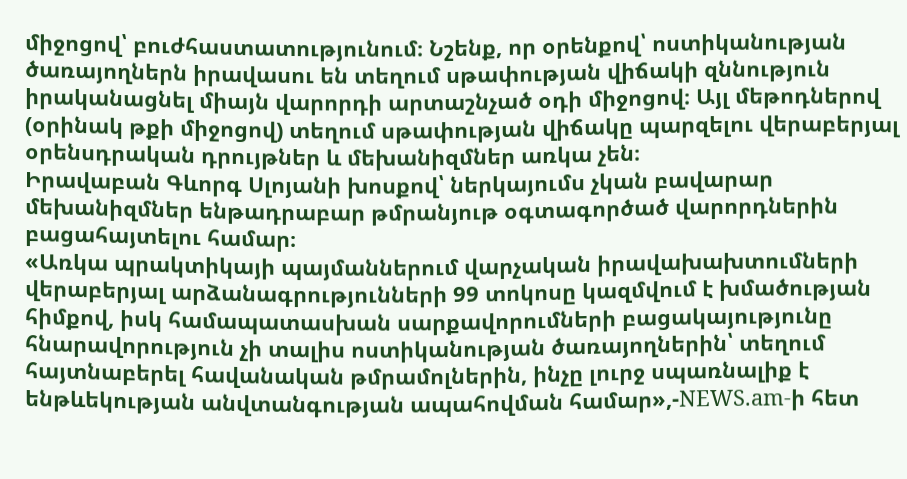միջոցով՝ բուժհաստատությունում։ Նշենք, որ օրենքով՝ ոստիկանության ծառայողներն իրավասու են տեղում սթափության վիճակի զննություն իրականացնել միայն վարորդի արտաշնչած օդի միջոցով։ Այլ մեթոդներով (օրինակ թքի միջոցով) տեղում սթափության վիճակը պարզելու վերաբերյալ օրենսդրական դրույթներ և մեխանիզմներ առկա չեն։
Իրավաբան Գևորգ Սլոյանի խոսքով՝ ներկայումս չկան բավարար մեխանիզմներ ենթադրաբար թմրանյութ օգտագործած վարորդներին բացահայտելու համար։
«Առկա պրակտիկայի պայմաններում վարչական իրավախախտումների վերաբերյալ արձանագրությունների 99 տոկոսը կազմվում է խմածության հիմքով, իսկ համապատասխան սարքավորումների բացակայությունը հնարավորություն չի տալիս ոստիկանության ծառայողներին՝ տեղում հայտնաբերել հավանական թմրամոլներին, ինչը լուրջ սպառնալիք է ենթևեկության անվտանգության ապահովման համար»,-NEWS.am-ի հետ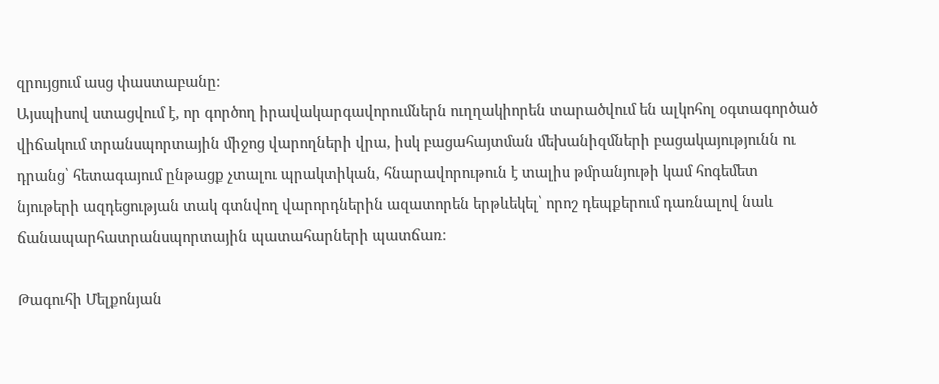զրույցում ասց փաստաբանը։
Այսպիսով ստացվում է, որ գործող իրավակարգավորումներն ուղղակիորեն տարածվում են ալկոհոլ օգտագործած վիճակում տրանսպորտային միջոց վարողների վրա, իսկ բացահայտման մեխանիզմների բացակայությունն ու դրանց՝ հետագայում ընթացք չտալու պրակտիկան, հնարավորութուն է տալիս թմրանյութի կամ հոգեմետ նյութերի ազդեցության տակ գտնվող վարորդներին ազատորեն երթևեկել՝ որոշ դեպքերում դառնալով նաև ճանապարհատրանսպորտային պատահարների պատճառ։

Թագուհի Մելքոնյան